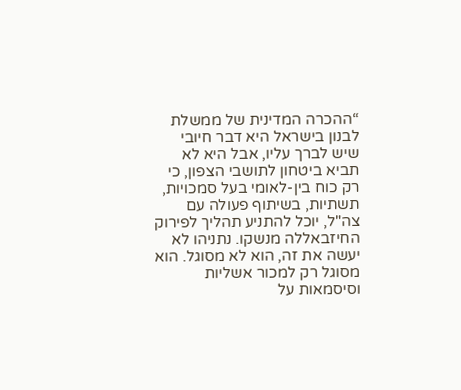“ההכרה המדינית של ממשלת לבנון בישראל היא דבר חיובי שיש לברך עליו, אבל היא לא תביא ביטחון לתושבי הצפון, כי רק כוח בין-לאומי בעל סמכויות, תשתיות, בשיתוף פעולה עם צה"ל, יוכל להתניע תהליך לפירוק החיזבאללה מנשקו. נתניהו לא יעשה את זה, הוא לא מסוגל. הוא מסוגל רק למכור אשליות וסיסמאות על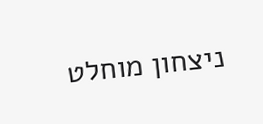ניצחון מוחלט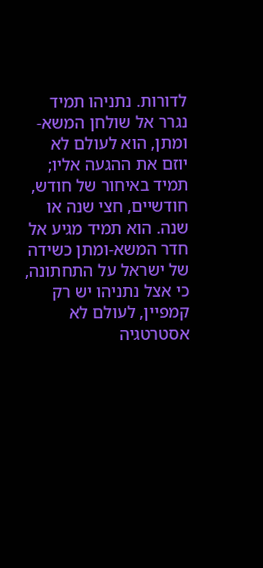לדורות. נתניהו תמיד נגרר אל שולחן המשא-ומתן, הוא לעולם לא יוזם את ההגעה אליו; תמיד באיחור של חודש, חודשיים, חצי שנה או שנה. הוא תמיד מגיע אל חדר המשא-ומתן כשידה של ישראל על התחתונה, כי אצל נתניהו יש רק קמפיין, לעולם לא אסטרטגיה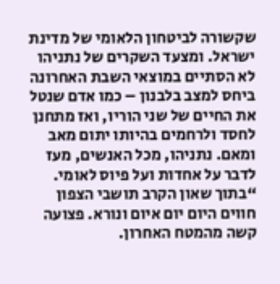שקשורה לביטחון הלאומי של מדינת ישראל. ומצעד השקרים של נתניהו לא הסתיים במוצאי השבת האחרונה ביחס למצב בלבנון – כמו אדם שנטל את החיים של שני הוריו, ואז מתחנן לחסד ולרחמים בהיותו יתום מאב ומאם. נתניהו, מכל האנשים, מעז לדבר על אחדות ועל פיוס לאומי.
“בתוך שאון הקרב תושבי הצפון חווים היום יום איום ונורא. פצועה קשה מהמטח האחרון.